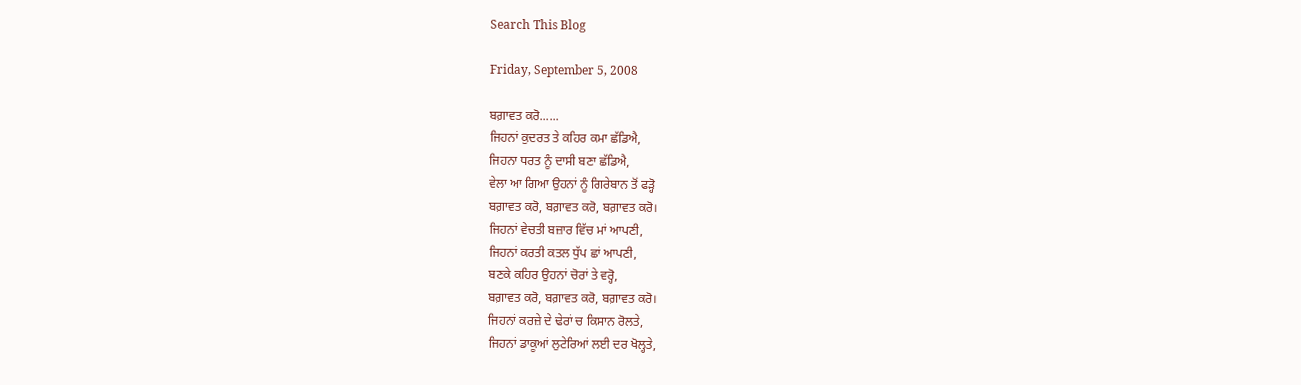Search This Blog

Friday, September 5, 2008

ਬਗ਼ਾਵਤ ਕਰੋ......
ਜਿਹਨਾਂ ਕੁਦਰਤ ਤੇ ਕਹਿਰ ਕਮਾ ਛੱਡਿਐ,
ਜਿਹਨਾ ਧਰਤ ਨੂੰ ਦਾਸੀ ਬਣਾ ਛੱਡਿਐ,
ਵੇਲਾ ਆ ਗਿਆ ਉਹਨਾਂ ਨੂੰ ਗਿਰੇਬਾਨ ਤੋਂ ਫੜ੍ਹੋ
ਬਗ਼ਾਵਤ ਕਰੋ, ਬਗ਼ਾਵਤ ਕਰੋ, ਬਗ਼ਾਵਤ ਕਰੋ।
ਜਿਹਨਾਂ ਵੇਚਤੀ ਬਜ਼ਾਰ ਵਿੱਚ ਮਾਂ ਆਪਣੀ,
ਜਿਹਨਾਂ ਕਰਤੀ ਕਤਲ ਧੁੱਪ ਛਾਂ ਆਪਣੀ,
ਬਣਕੇ ਕਹਿਰ ਉਹਨਾਂ ਚੋਰਾਂ ਤੇ ਵਰ੍ਹੋ,
ਬਗ਼ਾਵਤ ਕਰੋ, ਬਗ਼ਾਵਤ ਕਰੋ, ਬਗ਼ਾਵਤ ਕਰੋ।
ਜਿਹਨਾਂ ਕਰਜ਼ੇ ਦੇ ਢੇਰਾਂ ਚ ਕਿਸਾਨ ਰੋਲਤੇ,
ਜਿਹਨਾਂ ਡਾਕੂਆਂ ਲੁਟੇਰਿਆਂ ਲਈ ਦਰ ਖੋਲ੍ਹਤੇ,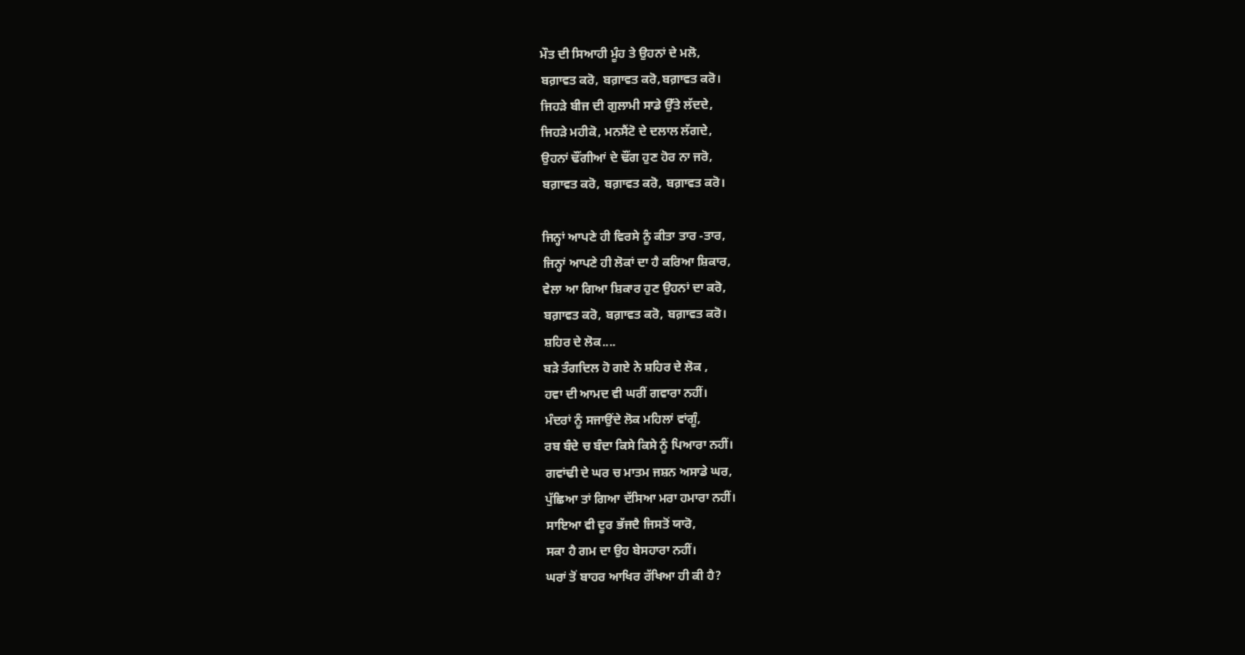ਮੌਤ ਦੀ ਸਿਆਹੀ ਮੂੰਹ ਤੇ ਉਹਨਾਂ ਦੇ ਮਲੋ,
ਬਗ਼ਾਵਤ ਕਰੋ, ਬਗ਼ਾਵਤ ਕਰੋ,ਬਗ਼ਾਵਤ ਕਰੋ।
ਜਿਹੜੇ ਬੀਜ ਦੀ ਗੁਲਾਮੀ ਸਾਡੇ ਉੱਤੇ ਲੱਦਦੇ,
ਜਿਹੜੇ ਮਹੀਕੋ, ਮਨਸੈਂਟੋ ਦੇ ਦਲਾਲ ਲੱਗਦੇ,
ਉਹਨਾਂ ਢੌਂਗੀਆਂ ਦੇ ਢੌਂਗ ਹੁਣ ਹੋਰ ਨਾ ਜਰੋ,
ਬਗ਼ਾਵਤ ਕਰੋ, ਬਗ਼ਾਵਤ ਕਰੋ, ਬਗ਼ਾਵਤ ਕਰੋ।

ਜਿਨ੍ਹਾਂ ਆਪਣੇ ਹੀ ਵਿਰਸੇ ਨੂੰ ਕੀਤਾ ਤਾਰ -ਤਾਰ,
ਜਿਨ੍ਹਾਂ ਆਪਣੇ ਹੀ ਲੋਕਾਂ ਦਾ ਹੈ ਕਰਿਆ ਸ਼ਿਕਾਰ,
ਵੇਲਾ ਆ ਗਿਆ ਸ਼ਿਕਾਰ ਹੁਣ ਉਹਨਾਂ ਦਾ ਕਰੋ,
ਬਗ਼ਾਵਤ ਕਰੋ, ਬਗ਼ਾਵਤ ਕਰੋ, ਬਗ਼ਾਵਤ ਕਰੋ।
ਸ਼ਹਿਰ ਦੇ ਲੋਕ....
ਬੜੇ ਤੰਗਦਿਲ ਹੋ ਗਏ ਨੇ ਸ਼ਹਿਰ ਦੇ ਲੋਕ ,
ਹਵਾ ਦੀ ਆਮਦ ਵੀ ਘਰੀਂ ਗਵਾਰਾ ਨਹੀਂ।
ਮੰਦਰਾਂ ਨੂੰ ਸਜਾਉਂਦੇ ਲੋਕ ਮਹਿਲਾਂ ਵਾਂਗੂੰ,
ਰਬ ਬੰਦੇ ਚ ਬੰਦਾ ਕਿਸੇ ਕਿਸੇ ਨੂੰ ਪਿਆਰਾ ਨਹੀਂ।
ਗਵਾਂਢੀ ਦੇ ਘਰ ਚ ਮਾਤਮ ਜਸ਼ਨ ਅਸਾਡੇ ਘਰ,
ਪੁੱਛਿਆ ਤਾਂ ਗਿਆ ਦੱਸਿਆ ਮਰਾ ਹਮਾਰਾ ਨਹੀਂ।
ਸਾਇਆ ਵੀ ਦੂਰ ਭੱਜਦੈ ਜਿਸਤੋਂ ਯਾਰੋ,
ਸਕਾ ਹੈ ਗਮ ਦਾ ਉਹ ਬੇਸਹਾਰਾ ਨਹੀਂ।
ਘਰਾਂ ਤੋਂ ਬਾਹਰ ਆਖਿਰ ਰੱਖਿਆ ਹੀ ਕੀ ਹੈ?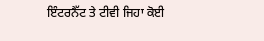ਇੰਟਰਨੈੱਟ ਤੇ ਟੀਵੀ ਜਿਹਾ ਕੋਈ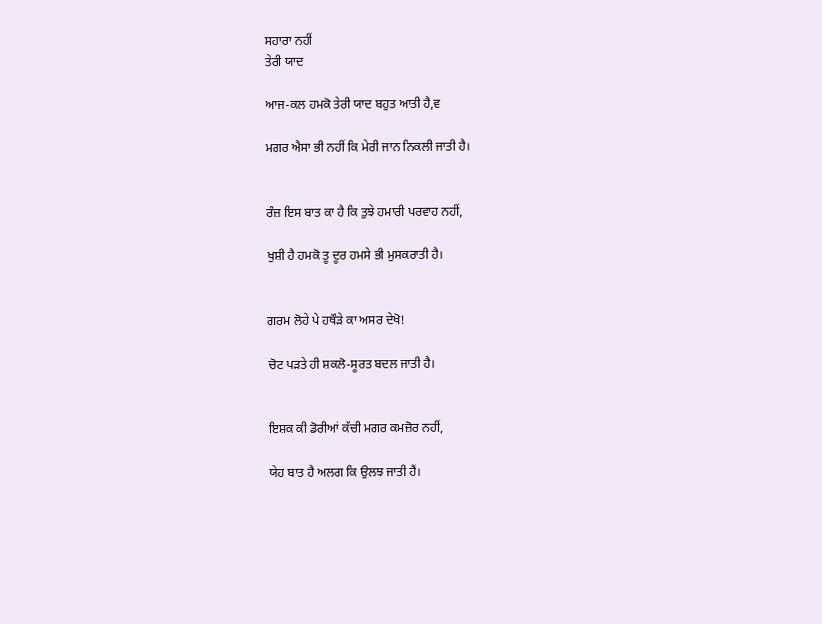ਸਹਾਰਾ ਨਹੀਂ
ਤੇਰੀ ਯਾਦ

ਆਜ-ਕਲ ਹਮਕੋ ਤੇਰੀ ਯਾਦ ਬਹੁਤ ਆਤੀ ਹੈ,ਵ

ਮਗਰ ਐਸਾ ਭੀ ਨਹੀਂ ਕਿ ਮੇਰੀ ਜਾਨ ਨਿਕਲੀ ਜਾਤੀ ਹੈ।


ਰੰਜ਼ ਇਸ ਬਾਤ ਕਾ ਹੈ ਕਿ ਤੁਝੇ ਹਮਾਰੀ ਪਰਵਾਹ ਨਹੀਂ,

ਖੁਸ਼ੀ ਹੈ ਹਮਕੋ ਤੂ ਦੂਰ ਹਮਸੇ ਭੀ ਮੁਸਕਰਾਤੀ ਹੈ।


ਗਰਮ ਲੋਹੇ ਪੇ ਹਥੌੜੇ ਕਾ ਅਸਰ ਦੇਖੋ!

ਚੋਟ ਪੜਤੇ ਹੀ ਸ਼ਕਲੋ-ਸੂਰਤ ਬਦਲ ਜਾਤੀ ਹੈ।


ਇਸ਼ਕ ਕੀ ਡੋਰੀਆਂ ਕੱਚੀ ਮਗਰ ਕਮਜ਼ੋਰ ਨਹੀਂ,

ਯੇਹ ਬਾਤ ਹੈ ਅਲਗ ਕਿ ਉਲਝ ਜਾਤੀ ਹੈਂ।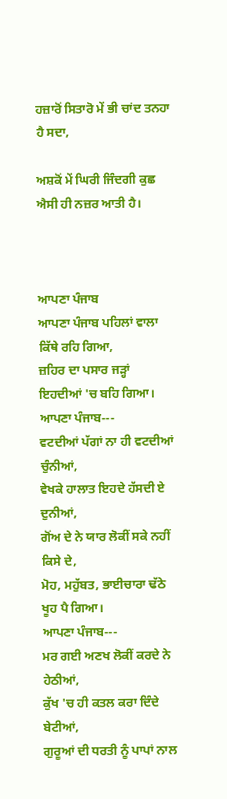ਹਜ਼ਾਰੋਂ ਸਿਤਾਰੋ ਮੇਂ ਭੀ ਚਾਂਦ ਤਨਹਾ ਹੈ ਸਦਾ,

ਅਸ਼ਕੋਂ ਮੇਂ ਘਿਰੀ ਜਿੰਦਗੀ ਕੁਛ ਐਸੀ ਹੀ ਨਜ਼ਰ ਆਤੀ ਹੈ।



ਆਪਣਾ ਪੰਜਾਬ
ਆਪਣਾ ਪੰਜਾਬ ਪਹਿਲਾਂ ਵਾਲਾ ਕਿੱਥੇ ਰਹਿ ਗਿਆ,
ਜ਼ਹਿਰ ਦਾ ਪਸਾਰ ਜੜ੍ਹਾਂ ਇਹਦੀਆਂ 'ਚ ਬਹਿ ਗਿਆ।
ਆਪਣਾ ਪੰਜਾਬ---
ਵਟਦੀਆਂ ਪੱਗਾਂ ਨਾ ਹੀ ਵਟਦੀਆਂ ਚੁੰਨੀਆਂ,
ਵੇਖਕੇ ਹਾਲਾਤ ਇਹਦੇ ਹੱਸਦੀ ਏ ਦੁਨੀਆਂ,
ਗੋਂਅ ਦੇ ਨੇ ਯਾਰ ਲੋਕੀਂ ਸਕੇ ਨਹੀਂ ਕਿਸੇ ਦੇ,
ਮੋਹ, ਮਹੁੱਬਤ, ਭਾਈਚਾਰਾ ਢੱਠੇ ਖੂਹ ਪੈ ਗਿਆ।
ਆਪਣਾ ਪੰਜਾਬ---
ਮਰ ਗਈ ਅਣਖ ਲੋਕੀਂ ਕਰਦੇ ਨੇ ਹੇਠੀਆਂ,
ਕੁੱਖ 'ਚ ਹੀ ਕਤਲ ਕਰਾ ਦਿੰਦੇ ਬੇਟੀਆਂ,
ਗੁਰੂਆਂ ਦੀ ਧਰਤੀ ਨੂੰ ਪਾਪਾਂ ਨਾਲ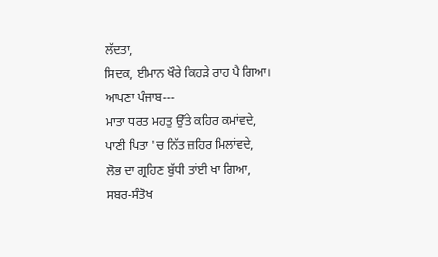ਲੱਦਤਾ,
ਸਿਦਕ, ਈਮਾਨ ਖੌਰੇ ਕਿਹੜੇ ਰਾਹ ਪੈ ਗਿਆ।
ਆਪਣਾ ਪੰਜਾਬ---
ਮਾਤਾ ਧਰਤ ਮਹਤੁ ਉੱਤੇ ਕਹਿਰ ਕਮਾਂਵਦੇ,
ਪਾਣੀ ਪਿਤਾ 'ਚ ਨਿੱਤ ਜ਼ਹਿਰ ਮਿਲਾਂਵਦੇ,
ਲੋਭ ਦਾ ਗ੍ਰਹਿਣ ਬੁੱਧੀ ਤਾਂਈ ਖਾ ਗਿਆ,
ਸਬਰ-ਸੰਤੋਖ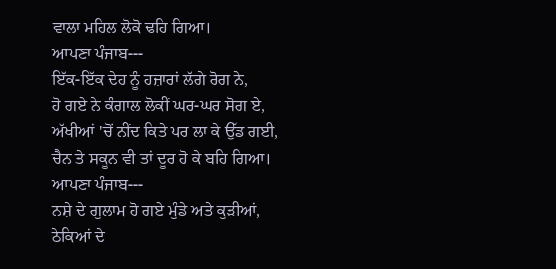ਵਾਲਾ ਮਹਿਲ ਲੋਕੋ ਢਹਿ ਗਿਆ।
ਆਪਣਾ ਪੰਜਾਬ---
ਇੱਕ-ਇੱਕ ਦੇਹ ਨੂੰ ਹਜ਼ਾਰਾਂ ਲੱਗੇ ਰੋਗ ਨੇ,
ਹੋ ਗਏ ਨੇ ਕੰਗਾਲ ਲੋਕੀਂ ਘਰ-ਘਰ ਸੋਗ ਏ,
ਅੱਖੀਆਂ 'ਚੋਂ ਨੀਂਦ ਕਿਤੇ ਪਰ ਲਾ ਕੇ ਉੱਡ ਗਈ,
ਚੈਨ ਤੇ ਸਕੂਨ ਵੀ ਤਾਂ ਦੂਰ ਹੋ ਕੇ ਬਹਿ ਗਿਆ।
ਆਪਣਾ ਪੰਜਾਬ---
ਨਸ਼ੇ ਦੇ ਗੁਲਾਮ ਹੋ ਗਏ ਮੁੰਡੇ ਅਤੇ ਕੁੜੀਆਂ,
ਠੇਕਿਆਂ ਦੇ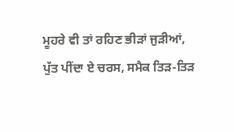ਮੂਹਰੇ ਵੀ ਤਾਂ ਰਹਿਣ ਭੀੜਾਂ ਜੁੜੀਆਂ,
ਪੁੱਤ ਪੀਂਦਾ ਏ ਚਰਸ, ਸਮੈਕ ਤਿੜ-ਤਿੜ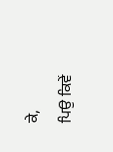ਕੇ,
ਪਿਉ ਕਿਵੇਂ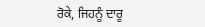ਰੋਕੇ, ਜਿਹਨੂੰ ਦਾਰੂ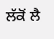ਲੱਕੋਂ ਲੈ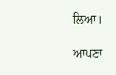ਲਿਆ।

ਆਪਣਾ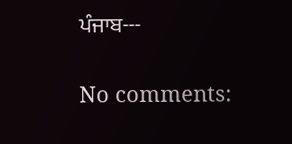ਪੰਜਾਬ---

No comments: